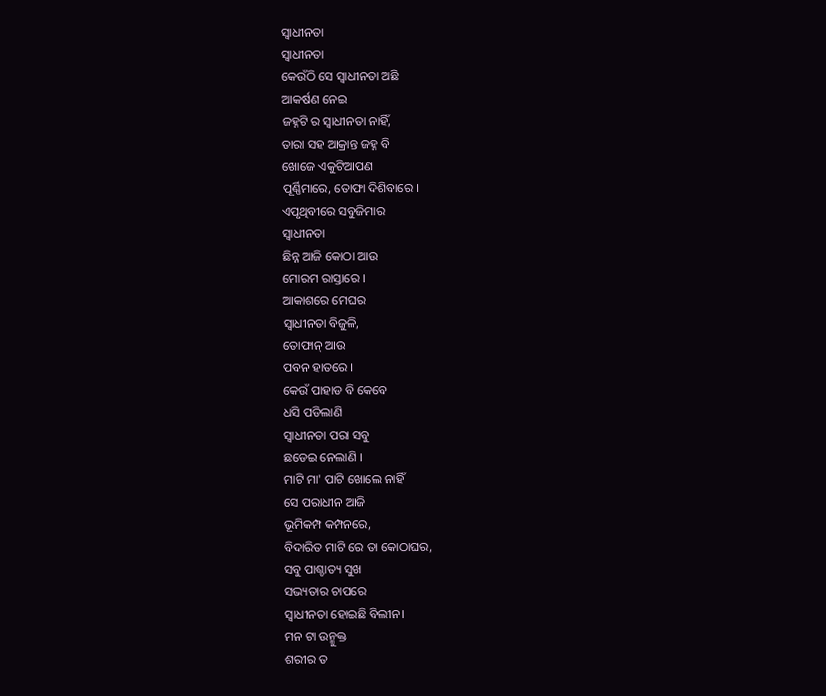ସ୍ବାଧୀନତା
ସ୍ବାଧୀନତା
କେଉଁଠି ସେ ସ୍ବାଧୀନତା ଅଛି
ଆକର୍ଷଣ ନେଇ
ଜହ୍ନଟି ର ସ୍ବାଧୀନତା ନାହିଁ,
ତାରା ସହ ଆକ୍ରାନ୍ତ ଜହ୍ନ ବି
ଖୋଜେ ଏକୁଟିଆପଣ
ପୂର୍ଣ୍ଣିମାରେ, ତୋଫା ଦିଶିବାରେ ।
ଏପୃଥିବୀରେ ସବୁଜିମାର
ସ୍ବାଧୀନତା
ଛିନ୍ନ ଆଜି କୋଠା ଆଉ
ମୋରମ ରାସ୍ତାରେ ।
ଆକାଶରେ ମେଘର
ସ୍ବାଧୀନତା ବିଜୁଳି,
ତୋଫାନ୍ ଆଉ
ପବନ ହାତରେ ।
କେଉଁ ପାହାଡ ବି କେବେ
ଧସି ପଡିଲାଣି
ସ୍ବାଧୀନତା ପରା ସବୁ
ଛଡେଇ ନେଲାଣି ।
ମାଟି ମା' ପାଟି ଖୋଲେ ନାହିଁ
ସେ ପରାଧୀନ ଆଜି
ଭୂମିକମ୍ପ କମ୍ପନରେ,
ବିଦାରିତ ମାଟି ରେ ତା କୋଠାଘର,
ସବୁ ପାଶ୍ଚାତ୍ୟ ସୁଖ
ସଭ୍ୟତାର ଚାପରେ
ସ୍ବାଧୀନତା ହୋଇଛି ବିଲୀନ।
ମନ ଟା ଉନ୍ମୁକ୍ତ
ଶରୀର ତ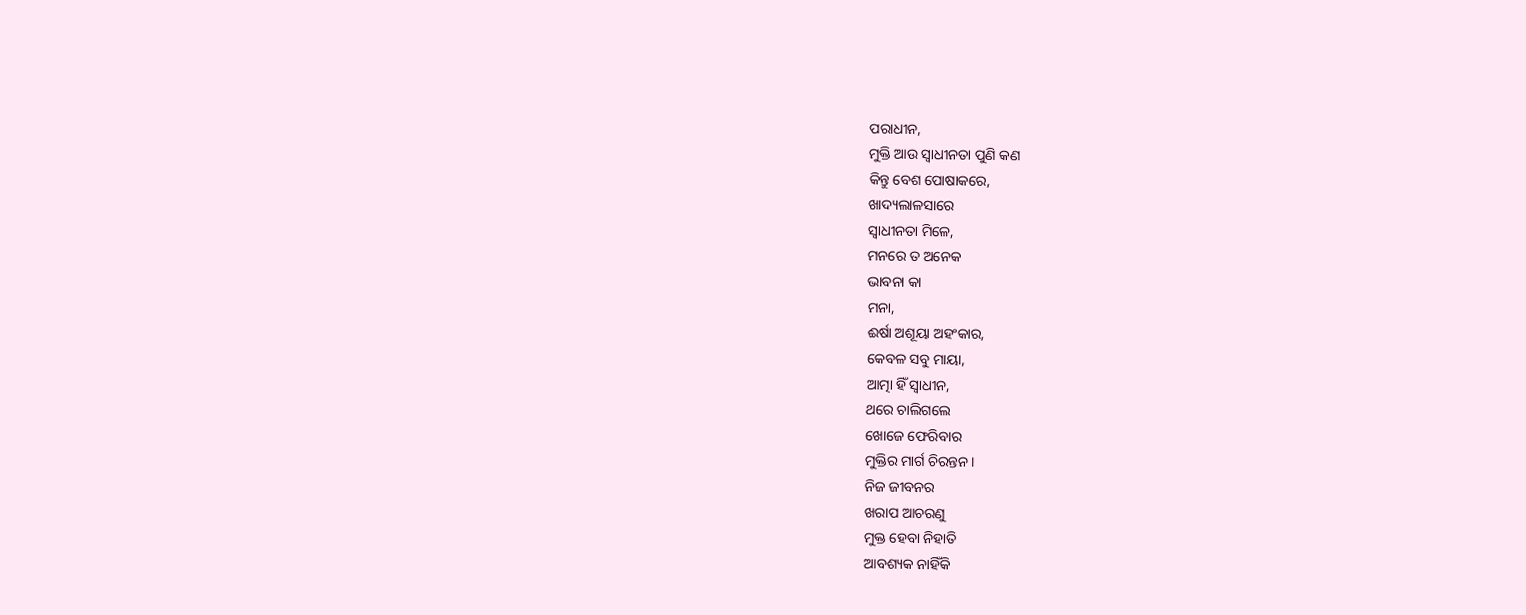ପରାଧୀନ,
ମୁକ୍ତି ଆଉ ସ୍ବାଧୀନତା ପୁଣି କଣ
କିନ୍ତୁ ବେଶ ପୋଷାକରେ,
ଖାଦ୍ୟଲାଳସାରେ
ସ୍ବାଧୀନତା ମିଳେ,
ମନରେ ତ ଅନେକ
ଭାବନା କା
ମନା,
ଈର୍ଷା ଅଶୂୟା ଅହଂକାର,
କେବଳ ସବୁ ମାୟା,
ଆତ୍ମା ହିଁ ସ୍ବାଧୀନ,
ଥରେ ଚାଲିଗଲେ
ଖୋଜେ ଫେରିବାର
ମୁକ୍ତିର ମାର୍ଗ ଚିରନ୍ତନ ।
ନିଜ ଜୀବନର
ଖରାପ ଆଚରଣୁ
ମୁକ୍ତ ହେବା ନିହାତି
ଆବଶ୍ୟକ ନାହିଁକି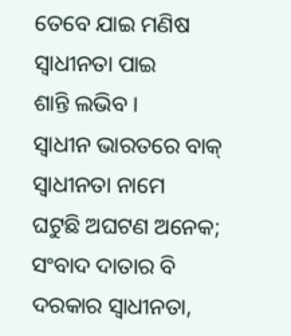ତେବେ ଯାଇ ମଣିଷ
ସ୍ବାଧୀନତା ପାଇ
ଶାନ୍ତି ଲଭିବ ।
ସ୍ବାଧୀନ ଭାରତରେ ବାକ୍
ସ୍ବାଧୀନତା ନାମେ
ଘଟୁଛି ଅଘଟଣ ଅନେକ;
ସଂବାଦ ଦାତାର ବି
ଦରକାର ସ୍ୱାଧୀନତା,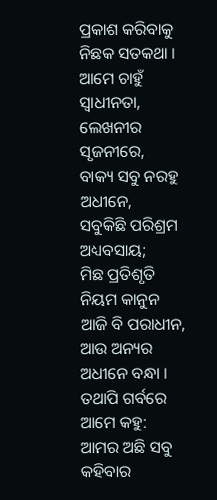ପ୍ରକାଶ କରିବାକୁ
ନିଛକ ସତକଥା ।
ଆମେ ଚାହୁଁ ସ୍ବାଧୀନତା,
ଲେଖନୀର ସୃଜନୀରେ,
ବାକ୍ୟ ସବୁ ନରହୁ ଅଧୀନେ,
ସବୁକିଛି ପରିଶ୍ରମ ଅଧ୍ୟବସାୟ;
ମିଛ ପ୍ରତିଶୃତି ନିୟମ କାନୁନ
ଆଜି ବି ପରାଧୀନ,
ଆଉ ଅନ୍ୟର ଅଧୀନେ ବନ୍ଧା ।
ତଥାପି ଗର୍ବରେ ଆମେ କହୁ:
ଆମର ଅଛି ସବୁ
କହିବାର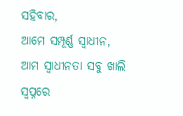ସହିବାର,
ଆମେ ସମ୍ପୂର୍ଣ୍ଣ ସ୍ବାଧୀନ,
ଆମ ସ୍ବାଧୀନତା ସବୁ ଖାଲି
ସ୍ବପ୍ନରେ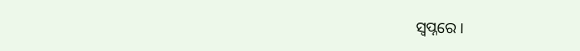ସ୍ବପ୍ନରେ ।